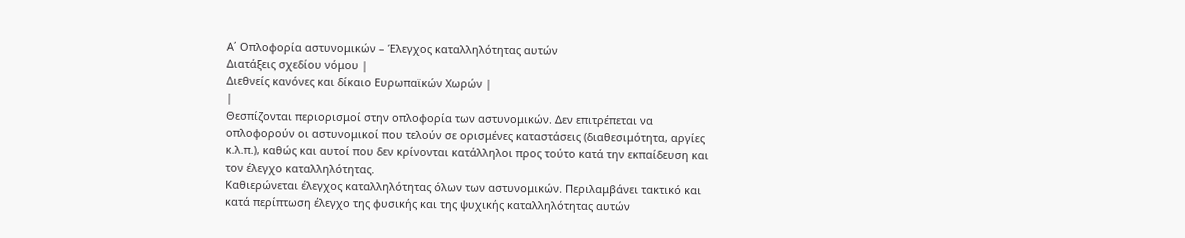Α΄ Οπλοφορία αστυνομικών – Έλεγχος καταλληλότητας αυτών
Διατάξεις σχεδίου νόμου |
Διεθνείς κανόνες και δίκαιο Ευρωπαϊκών Χωρών |
|
Θεσπίζονται περιορισμοί στην οπλοφορία των αστυνομικών. Δεν επιτρέπεται να οπλοφορούν οι αστυνομικοί που τελούν σε ορισμένες καταστάσεις (διαθεσιμότητα, αργίες κ.λ.π.), καθώς και αυτοί που δεν κρίνονται κατάλληλοι προς τούτο κατά την εκπαίδευση και τον έλεγχο καταλληλότητας.
Καθιερώνεται έλεγχος καταλληλότητας όλων των αστυνομικών. Περιλαμβάνει τακτικό και κατά περίπτωση έλεγχο της φυσικής και της ψυχικής καταλληλότητας αυτών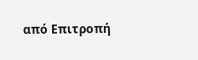από Επιτροπή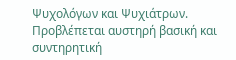Ψυχολόγων και Ψυχιάτρων.
Προβλέπεται αυστηρή βασική και συντηρητική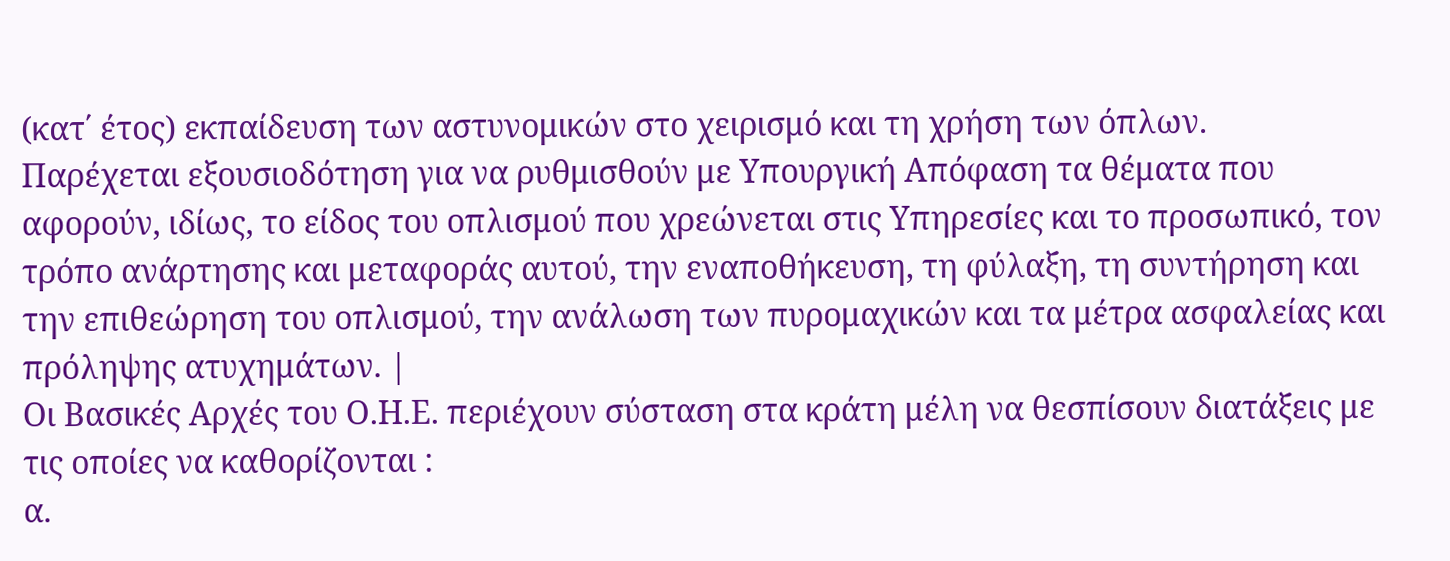(κατ΄ έτος) εκπαίδευση των αστυνομικών στο χειρισμό και τη χρήση των όπλων.
Παρέχεται εξουσιοδότηση για να ρυθμισθούν με Υπουργική Απόφαση τα θέματα που αφορούν, ιδίως, το είδος του οπλισμού που χρεώνεται στις Υπηρεσίες και το προσωπικό, τον τρόπο ανάρτησης και μεταφοράς αυτού, την εναποθήκευση, τη φύλαξη, τη συντήρηση και την επιθεώρηση του οπλισμού, την ανάλωση των πυρομαχικών και τα μέτρα ασφαλείας και πρόληψης ατυχημάτων. |
Οι Βασικές Αρχές του Ο.Η.Ε. περιέχουν σύσταση στα κράτη μέλη να θεσπίσουν διατάξεις με τις οποίες να καθορίζονται :
α.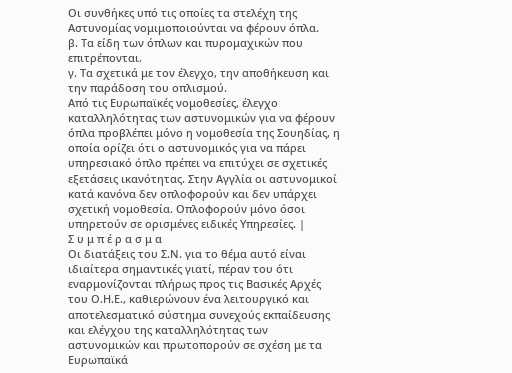Οι συνθήκες υπό τις οποίες τα στελέχη της Αστυνομίας νομιμοποιούνται να φέρουν όπλα.
β. Τα είδη των όπλων και πυρομαχικών που επιτρέπονται.
γ. Τα σχετικά με τον έλεγχο, την αποθήκευση και την παράδοση του οπλισμού.
Από τις Ευρωπαϊκές νομοθεσίες, έλεγχο καταλληλότητας των αστυνομικών για να φέρουν όπλα προβλέπει μόνο η νομοθεσία της Σουηδίας, η οποία ορίζει ότι ο αστυνομικός για να πάρει υπηρεσιακό όπλο πρέπει να επιτύχει σε σχετικές εξετάσεις ικανότητας. Στην Αγγλία οι αστυνομικοί κατά κανόνα δεν οπλοφορούν και δεν υπάρχει σχετική νομοθεσία. Οπλοφορούν μόνο όσοι υπηρετούν σε ορισμένες ειδικές Υπηρεσίες. |
Σ υ μ π έ ρ α σ μ α
Οι διατάξεις του Σ.Ν. για το θέμα αυτό είναι ιδιαίτερα σημαντικές γιατί, πέραν του ότι εναρμονίζονται πλήρως προς τις Βασικές Αρχές του Ο.Η.Ε., καθιερώνουν ένα λειτουργικό και αποτελεσματικό σύστημα συνεχούς εκπαίδευσης και ελέγχου της καταλληλότητας των αστυνομικών και πρωτοπορούν σε σχέση με τα Ευρωπαϊκά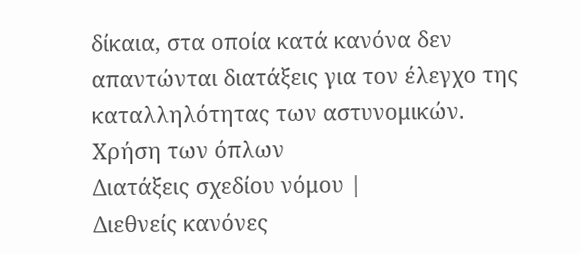δίκαια, στα οποία κατά κανόνα δεν απαντώνται διατάξεις για τον έλεγχο της καταλληλότητας των αστυνομικών.
Χρήση των όπλων
Διατάξεις σχεδίου νόμου |
Διεθνείς κανόνες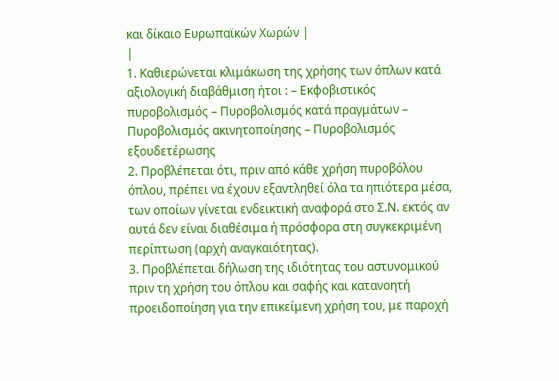και δίκαιο Ευρωπαϊκών Χωρών |
|
1. Καθιερώνεται κλιμάκωση της χρήσης των όπλων κατά αξιολογική διαβάθμιση ήτοι : – Εκφοβιστικός πυροβολισμός – Πυροβολισμός κατά πραγμάτων – Πυροβολισμός ακινητοποίησης – Πυροβολισμός εξουδετέρωσης
2. Προβλέπεται ότι, πριν από κάθε χρήση πυροβόλου όπλου, πρέπει να έχουν εξαντληθεί όλα τα ηπιότερα μέσα, των οποίων γίνεται ενδεικτική αναφορά στο Σ.Ν. εκτός αν αυτά δεν είναι διαθέσιμα ή πρόσφορα στη συγκεκριμένη περίπτωση (αρχή αναγκαιότητας).
3. Προβλέπεται δήλωση της ιδιότητας του αστυνομικού πριν τη χρήση του όπλου και σαφής και κατανοητή προειδοποίηση για την επικείμενη χρήση του, με παροχή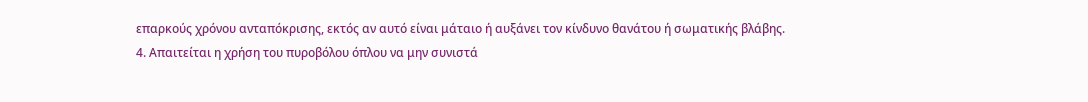επαρκούς χρόνου ανταπόκρισης, εκτός αν αυτό είναι μάταιο ή αυξάνει τον κίνδυνο θανάτου ή σωματικής βλάβης.
4. Απαιτείται η χρήση του πυροβόλου όπλου να μην συνιστά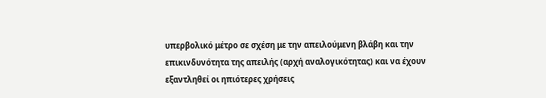υπερβολικό μέτρο σε σχέση με την απειλούμενη βλάβη και την επικινδυνότητα της απειλής (αρχή αναλογικότητας) και να έχουν εξαντληθεί οι ηπιότερες χρήσεις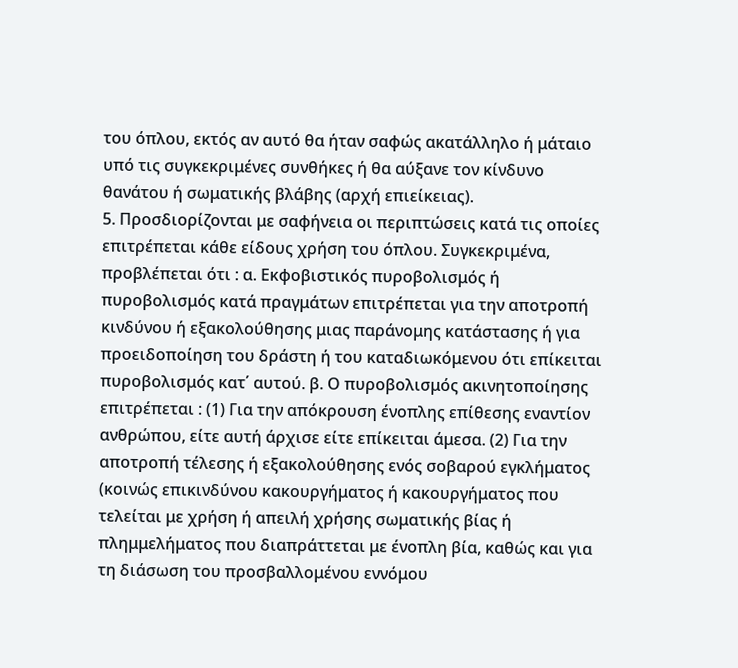του όπλου, εκτός αν αυτό θα ήταν σαφώς ακατάλληλο ή μάταιο υπό τις συγκεκριμένες συνθήκες ή θα αύξανε τον κίνδυνο θανάτου ή σωματικής βλάβης (αρχή επιείκειας).
5. Προσδιορίζονται με σαφήνεια οι περιπτώσεις κατά τις οποίες επιτρέπεται κάθε είδους χρήση του όπλου. Συγκεκριμένα, προβλέπεται ότι : α. Εκφοβιστικός πυροβολισμός ή πυροβολισμός κατά πραγμάτων επιτρέπεται για την αποτροπή κινδύνου ή εξακολούθησης μιας παράνομης κατάστασης ή για προειδοποίηση του δράστη ή του καταδιωκόμενου ότι επίκειται πυροβολισμός κατ΄ αυτού. β. Ο πυροβολισμός ακινητοποίησης επιτρέπεται : (1) Για την απόκρουση ένοπλης επίθεσης εναντίον ανθρώπου, είτε αυτή άρχισε είτε επίκειται άμεσα. (2) Για την αποτροπή τέλεσης ή εξακολούθησης ενός σοβαρού εγκλήματος (κοινώς επικινδύνου κακουργήματος ή κακουργήματος που τελείται με χρήση ή απειλή χρήσης σωματικής βίας ή πλημμελήματος που διαπράττεται με ένοπλη βία, καθώς και για τη διάσωση του προσβαλλομένου εννόμου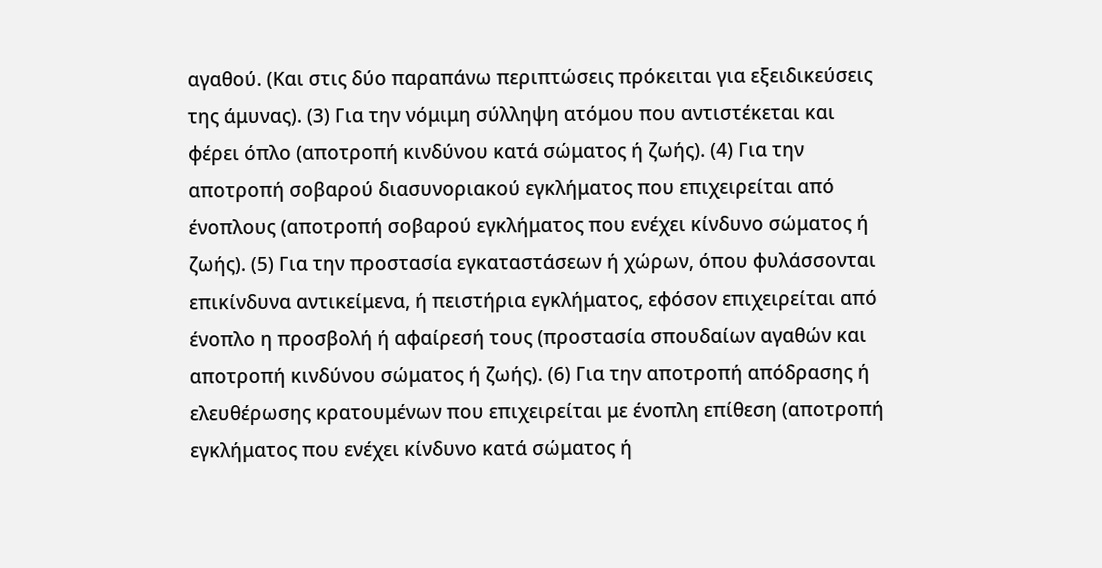αγαθού. (Και στις δύο παραπάνω περιπτώσεις πρόκειται για εξειδικεύσεις της άμυνας). (3) Για την νόμιμη σύλληψη ατόμου που αντιστέκεται και φέρει όπλο (αποτροπή κινδύνου κατά σώματος ή ζωής). (4) Για την αποτροπή σοβαρού διασυνοριακού εγκλήματος που επιχειρείται από ένοπλους (αποτροπή σοβαρού εγκλήματος που ενέχει κίνδυνο σώματος ή ζωής). (5) Για την προστασία εγκαταστάσεων ή χώρων, όπου φυλάσσονται επικίνδυνα αντικείμενα, ή πειστήρια εγκλήματος, εφόσον επιχειρείται από ένοπλο η προσβολή ή αφαίρεσή τους (προστασία σπουδαίων αγαθών και αποτροπή κινδύνου σώματος ή ζωής). (6) Για την αποτροπή απόδρασης ή ελευθέρωσης κρατουμένων που επιχειρείται με ένοπλη επίθεση (αποτροπή εγκλήματος που ενέχει κίνδυνο κατά σώματος ή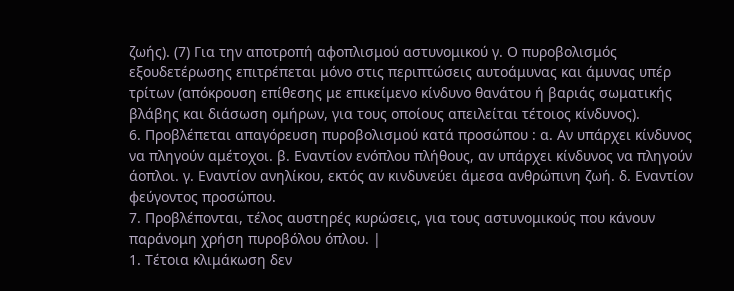ζωής). (7) Για την αποτροπή αφοπλισμού αστυνομικού γ. Ο πυροβολισμός εξουδετέρωσης επιτρέπεται μόνο στις περιπτώσεις αυτοάμυνας και άμυνας υπέρ τρίτων (απόκρουση επίθεσης με επικείμενο κίνδυνο θανάτου ή βαριάς σωματικής βλάβης και διάσωση ομήρων, για τους οποίους απειλείται τέτοιος κίνδυνος).
6. Προβλέπεται απαγόρευση πυροβολισμού κατά προσώπου : α. Αν υπάρχει κίνδυνος να πληγούν αμέτοχοι. β. Εναντίον ενόπλου πλήθους, αν υπάρχει κίνδυνος να πληγούν άοπλοι. γ. Εναντίον ανηλίκου, εκτός αν κινδυνεύει άμεσα ανθρώπινη ζωή. δ. Εναντίον φεύγοντος προσώπου.
7. Προβλέπονται, τέλος αυστηρές κυρώσεις, για τους αστυνομικούς που κάνουν παράνομη χρήση πυροβόλου όπλου. |
1. Τέτοια κλιμάκωση δεν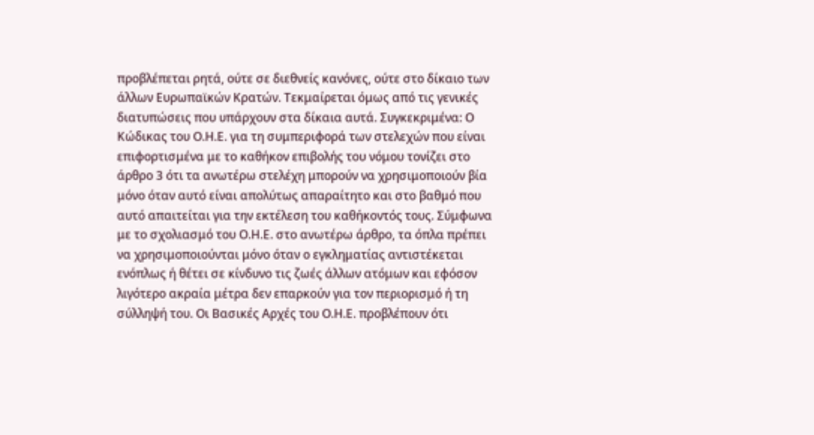προβλέπεται ρητά, ούτε σε διεθνείς κανόνες, ούτε στο δίκαιο των άλλων Ευρωπαϊκών Κρατών. Τεκμαίρεται όμως από τις γενικές διατυπώσεις που υπάρχουν στα δίκαια αυτά. Συγκεκριμένα: Ο Κώδικας του Ο.Η.Ε. για τη συμπεριφορά των στελεχών που είναι επιφορτισμένα με το καθήκον επιβολής του νόμου τονίζει στο άρθρο 3 ότι τα ανωτέρω στελέχη μπορούν να χρησιμοποιούν βία μόνο όταν αυτό είναι απολύτως απαραίτητο και στο βαθμό που αυτό απαιτείται για την εκτέλεση του καθήκοντός τους. Σύμφωνα με το σχολιασμό του Ο.Η.Ε. στο ανωτέρω άρθρο, τα όπλα πρέπει να χρησιμοποιούνται μόνο όταν ο εγκληματίας αντιστέκεται ενόπλως ή θέτει σε κίνδυνο τις ζωές άλλων ατόμων και εφόσον λιγότερο ακραία μέτρα δεν επαρκούν για τον περιορισμό ή τη σύλληψή του. Οι Βασικές Αρχές του Ο.Η.Ε. προβλέπουν ότι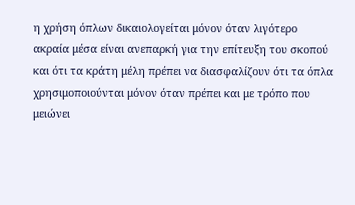η χρήση όπλων δικαιολογείται μόνον όταν λιγότερο ακραία μέσα είναι ανεπαρκή για την επίτευξη του σκοπού και ότι τα κράτη μέλη πρέπει να διασφαλίζουν ότι τα όπλα χρησιμοποιούνται μόνον όταν πρέπει και με τρόπο που μειώνει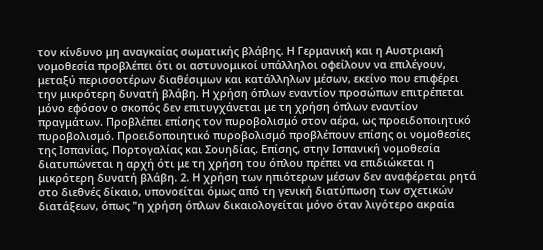τον κίνδυνο μη αναγκαίας σωματικής βλάβης. Η Γερμανική και η Αυστριακή νομοθεσία προβλέπει ότι οι αστυνομικοί υπάλληλοι οφείλουν να επιλέγουν, μεταξύ περισσοτέρων διαθέσιμων και κατάλληλων μέσων, εκείνο που επιφέρει την μικρότερη δυνατή βλάβη. Η χρήση όπλων εναντίον προσώπων επιτρέπεται μόνο εφόσον ο σκοπός δεν επιτυγχάνεται με τη χρήση όπλων εναντίον πραγμάτων. Προβλέπει επίσης τον πυροβολισμό στον αέρα, ως προειδοποιητικό πυροβολισμό. Προειδοποιητικό πυροβολισμό προβλέπουν επίσης οι νομοθεσίες της Ισπανίας, Πορτογαλίας και Σουηδίας. Επίσης, στην Ισπανική νομοθεσία διατυπώνεται η αρχή ότι με τη χρήση του όπλου πρέπει να επιδιώκεται η μικρότερη δυνατή βλάβη. 2. Η χρήση των ηπιότερων μέσων δεν αναφέρεται ρητά στο διεθνές δίκαιο, υπονοείται όμως από τη γενική διατύπωση των σχετικών διατάξεων, όπως "η χρήση όπλων δικαιολογείται μόνο όταν λιγότερο ακραία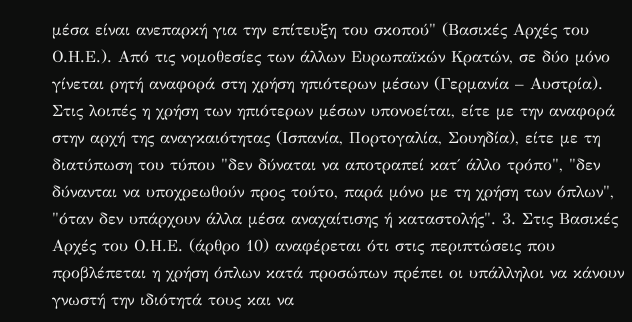μέσα είναι ανεπαρκή για την επίτευξη του σκοπού" (Βασικές Αρχές του Ο.Η.Ε.). Από τις νομοθεσίες των άλλων Ευρωπαϊκών Κρατών, σε δύο μόνο γίνεται ρητή αναφορά στη χρήση ηπιότερων μέσων (Γερμανία – Αυστρία). Στις λοιπές η χρήση των ηπιότερων μέσων υπονοείται, είτε με την αναφορά στην αρχή της αναγκαιότητας (Ισπανία, Πορτογαλία, Σουηδία), είτε με τη διατύπωση του τύπου "δεν δύναται να αποτραπεί κατ΄ άλλο τρόπο", "δεν δύνανται να υποχρεωθούν προς τούτο, παρά μόνο με τη χρήση των όπλων", "όταν δεν υπάρχουν άλλα μέσα αναχαίτισης ή καταστολής". 3. Στις Βασικές Αρχές του Ο.Η.Ε. (άρθρο 10) αναφέρεται ότι στις περιπτώσεις που προβλέπεται η χρήση όπλων κατά προσώπων πρέπει οι υπάλληλοι να κάνουν γνωστή την ιδιότητά τους και να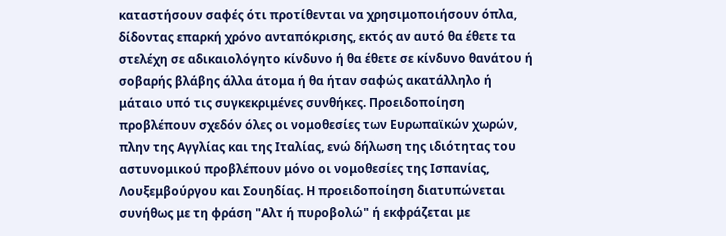καταστήσουν σαφές ότι προτίθενται να χρησιμοποιήσουν όπλα, δίδοντας επαρκή χρόνο ανταπόκρισης, εκτός αν αυτό θα έθετε τα στελέχη σε αδικαιολόγητο κίνδυνο ή θα έθετε σε κίνδυνο θανάτου ή σοβαρής βλάβης άλλα άτομα ή θα ήταν σαφώς ακατάλληλο ή μάταιο υπό τις συγκεκριμένες συνθήκες. Προειδοποίηση προβλέπουν σχεδόν όλες οι νομοθεσίες των Ευρωπαϊκών χωρών, πλην της Αγγλίας και της Ιταλίας, ενώ δήλωση της ιδιότητας του αστυνομικού προβλέπουν μόνο οι νομοθεσίες της Ισπανίας, Λουξεμβούργου και Σουηδίας. Η προειδοποίηση διατυπώνεται συνήθως με τη φράση "Αλτ ή πυροβολώ" ή εκφράζεται με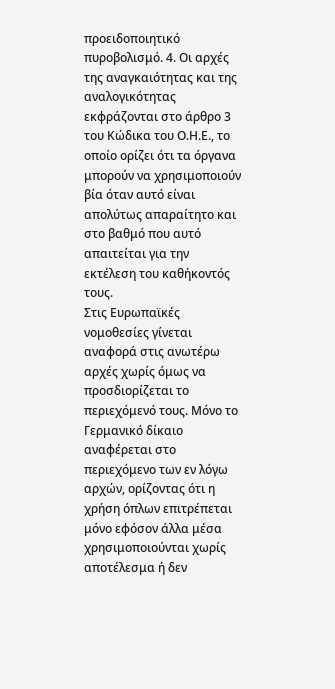προειδοποιητικό πυροβολισμό. 4. Οι αρχές της αναγκαιότητας και της αναλογικότητας εκφράζονται στο άρθρο 3 του Κώδικα του Ο.Η.Ε., το οποίο ορίζει ότι τα όργανα μπορούν να χρησιμοποιούν βία όταν αυτό είναι απολύτως απαραίτητο και στο βαθμό που αυτό απαιτείται για την εκτέλεση του καθήκοντός τους.
Στις Ευρωπαϊκές νομοθεσίες γίνεται αναφορά στις ανωτέρω αρχές χωρίς όμως να προσδιορίζεται το περιεχόμενό τους. Μόνο το Γερμανικό δίκαιο αναφέρεται στο περιεχόμενο των εν λόγω αρχών, ορίζοντας ότι η χρήση όπλων επιτρέπεται μόνο εφόσον άλλα μέσα χρησιμοποιούνται χωρίς αποτέλεσμα ή δεν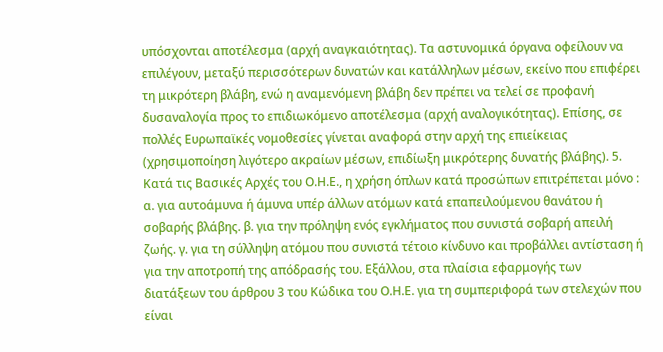υπόσχονται αποτέλεσμα (αρχή αναγκαιότητας). Τα αστυνομικά όργανα οφείλουν να επιλέγουν, μεταξύ περισσότερων δυνατών και κατάλληλων μέσων, εκείνο που επιφέρει τη μικρότερη βλάβη, ενώ η αναμενόμενη βλάβη δεν πρέπει να τελεί σε προφανή δυσαναλογία προς το επιδιωκόμενο αποτέλεσμα (αρχή αναλογικότητας). Επίσης, σε πολλές Ευρωπαϊκές νομοθεσίες γίνεται αναφορά στην αρχή της επιείκειας (χρησιμοποίηση λιγότερο ακραίων μέσων, επιδίωξη μικρότερης δυνατής βλάβης). 5. Κατά τις Βασικές Αρχές του Ο.Η.Ε., η χρήση όπλων κατά προσώπων επιτρέπεται μόνο : α. για αυτοάμυνα ή άμυνα υπέρ άλλων ατόμων κατά επαπειλούμενου θανάτου ή σοβαρής βλάβης. β. για την πρόληψη ενός εγκλήματος που συνιστά σοβαρή απειλή ζωής. γ. για τη σύλληψη ατόμου που συνιστά τέτοιο κίνδυνο και προβάλλει αντίσταση ή για την αποτροπή της απόδρασής του. Εξάλλου, στα πλαίσια εφαρμογής των διατάξεων του άρθρου 3 του Κώδικα του Ο.Η.Ε. για τη συμπεριφορά των στελεχών που είναι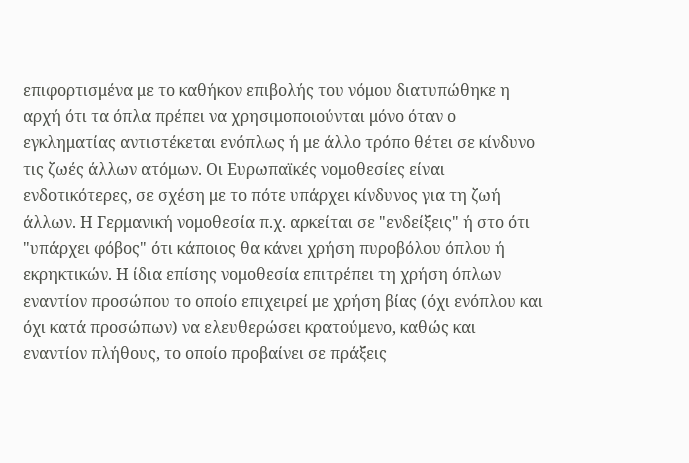επιφορτισμένα με το καθήκον επιβολής του νόμου διατυπώθηκε η αρχή ότι τα όπλα πρέπει να χρησιμοποιούνται μόνο όταν ο εγκληματίας αντιστέκεται ενόπλως ή με άλλο τρόπο θέτει σε κίνδυνο τις ζωές άλλων ατόμων. Οι Ευρωπαϊκές νομοθεσίες είναι ενδοτικότερες, σε σχέση με το πότε υπάρχει κίνδυνος για τη ζωή άλλων. Η Γερμανική νομοθεσία π.χ. αρκείται σε "ενδείξεις" ή στο ότι "υπάρχει φόβος" ότι κάποιος θα κάνει χρήση πυροβόλου όπλου ή εκρηκτικών. Η ίδια επίσης νομοθεσία επιτρέπει τη χρήση όπλων εναντίον προσώπου το οποίο επιχειρεί με χρήση βίας (όχι ενόπλου και όχι κατά προσώπων) να ελευθερώσει κρατούμενο, καθώς και εναντίον πλήθους, το οποίο προβαίνει σε πράξεις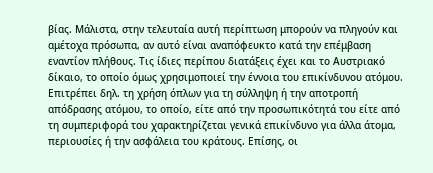βίας. Μάλιστα, στην τελευταία αυτή περίπτωση μπορούν να πληγούν και αμέτοχα πρόσωπα, αν αυτό είναι αναπόφευκτο κατά την επέμβαση εναντίον πλήθους. Τις ίδιες περίπου διατάξεις έχει και το Αυστριακό δίκαιο, το οποίο όμως χρησιμοποιεί την έννοια του επικίνδυνου ατόμου. Επιτρέπει δηλ. τη χρήση όπλων για τη σύλληψη ή την αποτροπή απόδρασης ατόμου, το οποίο, είτε από την προσωπικότητά του είτε από τη συμπεριφορά του χαρακτηρίζεται γενικά επικίνδυνο για άλλα άτομα, περιουσίες ή την ασφάλεια του κράτους. Επίσης, οι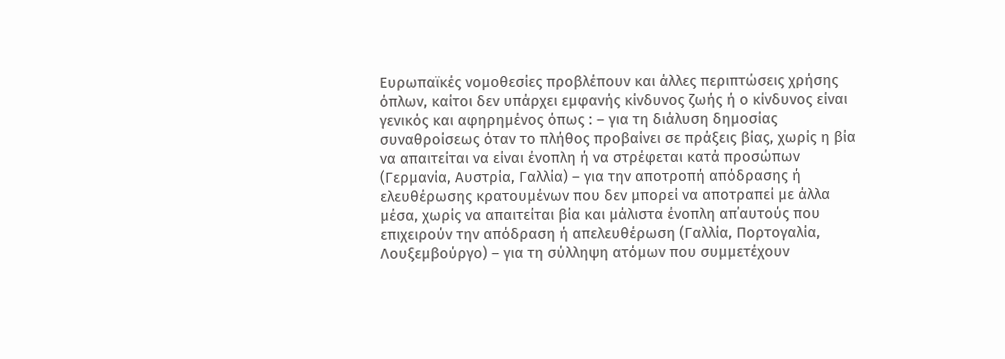Ευρωπαϊκές νομοθεσίες προβλέπουν και άλλες περιπτώσεις χρήσης όπλων, καίτοι δεν υπάρχει εμφανής κίνδυνος ζωής ή ο κίνδυνος είναι γενικός και αφηρημένος όπως : – για τη διάλυση δημοσίας συναθροίσεως όταν το πλήθος προβαίνει σε πράξεις βίας, χωρίς η βία να απαιτείται να είναι ένοπλη ή να στρέφεται κατά προσώπων (Γερμανία, Αυστρία, Γαλλία) – για την αποτροπή απόδρασης ή ελευθέρωσης κρατουμένων που δεν μπορεί να αποτραπεί με άλλα μέσα, χωρίς να απαιτείται βία και μάλιστα ένοπλη απ΄αυτούς που επιχειρούν την απόδραση ή απελευθέρωση (Γαλλία, Πορτογαλία, Λουξεμβούργο) – για τη σύλληψη ατόμων που συμμετέχουν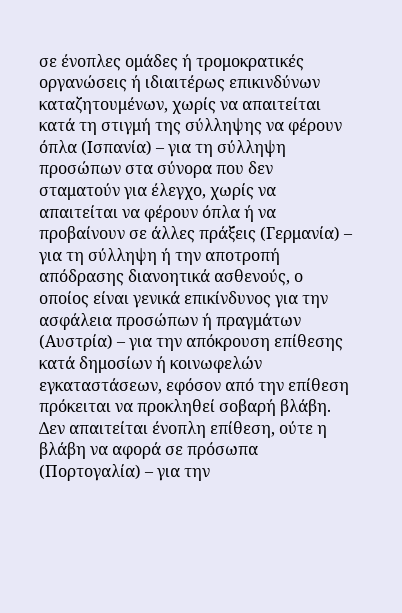σε ένοπλες ομάδες ή τρομοκρατικές οργανώσεις ή ιδιαιτέρως επικινδύνων καταζητουμένων, χωρίς να απαιτείται κατά τη στιγμή της σύλληψης να φέρουν όπλα (Ισπανία) – για τη σύλληψη προσώπων στα σύνορα που δεν σταματούν για έλεγχο, χωρίς να απαιτείται να φέρουν όπλα ή να προβαίνουν σε άλλες πράξεις (Γερμανία) – για τη σύλληψη ή την αποτροπή απόδρασης διανοητικά ασθενούς, ο οποίος είναι γενικά επικίνδυνος για την ασφάλεια προσώπων ή πραγμάτων (Αυστρία) – για την απόκρουση επίθεσης κατά δημοσίων ή κοινωφελών εγκαταστάσεων, εφόσον από την επίθεση πρόκειται να προκληθεί σοβαρή βλάβη. Δεν απαιτείται ένοπλη επίθεση, ούτε η βλάβη να αφορά σε πρόσωπα (Πορτογαλία) – για την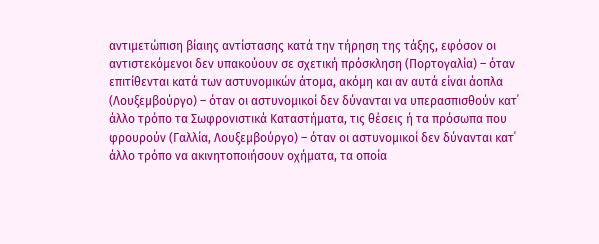αντιμετώπιση βίαιης αντίστασης κατά την τήρηση της τάξης, εφόσον οι αντιστεκόμενοι δεν υπακούουν σε σχετική πρόσκληση (Πορτογαλία) – όταν επιτίθενται κατά των αστυνομικών άτομα, ακόμη και αν αυτά είναι άοπλα (Λουξεμβούργο) – όταν οι αστυνομικοί δεν δύνανται να υπερασπισθούν κατ΄ άλλο τρόπο τα Σωφρονιστικά Καταστήματα, τις θέσεις ή τα πρόσωπα που φρουρούν (Γαλλία, Λουξεμβούργο) – όταν οι αστυνομικοί δεν δύνανται κατ΄ άλλο τρόπο να ακινητοποιήσουν οχήματα, τα οποία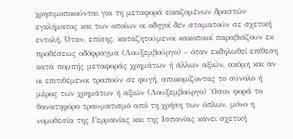χρησιμοποιούνται για τη μεταφορά εικαζομένων δραστών εγκλήματος και των οποίων οι οδηγοί δεν σταματούν σε σχετική εντολή. Όταν, επίσης, καταζητούμενοι κακοποιοί παραβιάζουν εκ προθέσεως οδόφραγμα (Λουξεμβούργο) – όταν εκδηλωθεί επίθεση κατά πομπής μεταφοράς χρημάτων ή άλλων αξιών, ακόμη και αν οι επιτιθέμενοι τραπούν σε φυγή, αποκομίζοντας το σύνολο ή μέρος των χρημάτων ή αξιών (Λουξεμβούργο) ΄Οσον φορά το θανατηφόρο τραυματισμό από τη χρήση των όπλων, μόνο η νομοθεσία της Γερμανίας και της Ισπανίας κάνει σχετική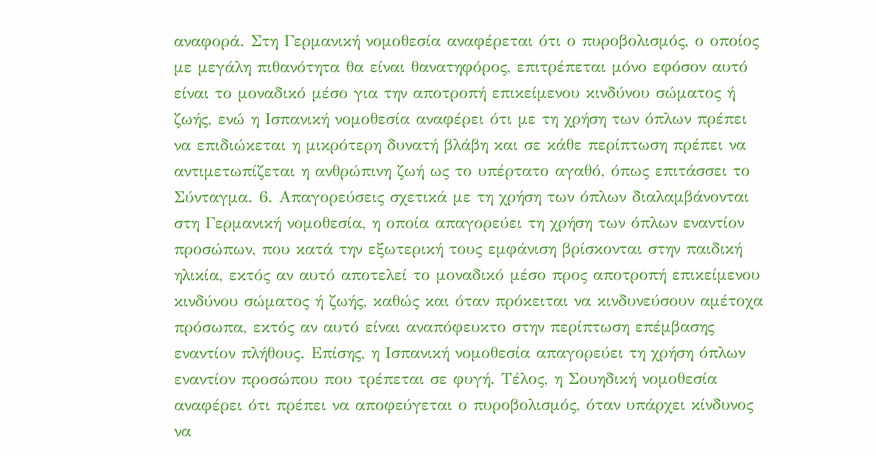αναφορά. Στη Γερμανική νομοθεσία αναφέρεται ότι ο πυροβολισμός, ο οποίος με μεγάλη πιθανότητα θα είναι θανατηφόρος, επιτρέπεται μόνο εφόσον αυτό είναι το μοναδικό μέσο για την αποτροπή επικείμενου κινδύνου σώματος ή ζωής, ενώ η Ισπανική νομοθεσία αναφέρει ότι με τη χρήση των όπλων πρέπει να επιδιώκεται η μικρότερη δυνατή βλάβη και σε κάθε περίπτωση πρέπει να αντιμετωπίζεται η ανθρώπινη ζωή ως το υπέρτατο αγαθό, όπως επιτάσσει το Σύνταγμα. 6. Απαγορεύσεις σχετικά με τη χρήση των όπλων διαλαμβάνονται στη Γερμανική νομοθεσία, η οποία απαγορεύει τη χρήση των όπλων εναντίον προσώπων, που κατά την εξωτερική τους εμφάνιση βρίσκονται στην παιδική ηλικία, εκτός αν αυτό αποτελεί το μοναδικό μέσο προς αποτροπή επικείμενου κινδύνου σώματος ή ζωής, καθώς και όταν πρόκειται να κινδυνεύσουν αμέτοχα πρόσωπα, εκτός αν αυτό είναι αναπόφευκτο στην περίπτωση επέμβασης εναντίον πλήθους. Επίσης, η Ισπανική νομοθεσία απαγορεύει τη χρήση όπλων εναντίον προσώπου που τρέπεται σε φυγή. Τέλος, η Σουηδική νομοθεσία αναφέρει ότι πρέπει να αποφεύγεται ο πυροβολισμός, όταν υπάρχει κίνδυνος να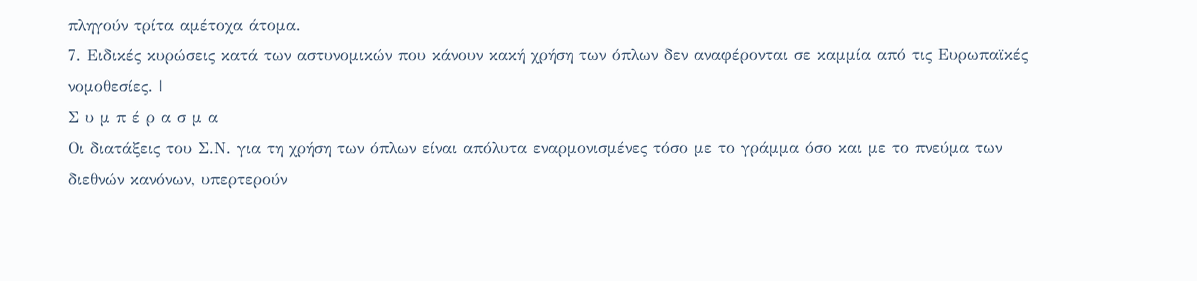πληγούν τρίτα αμέτοχα άτομα.
7. Ειδικές κυρώσεις κατά των αστυνομικών που κάνουν κακή χρήση των όπλων δεν αναφέρονται σε καμμία από τις Ευρωπαϊκές νομοθεσίες. |
Σ υ μ π έ ρ α σ μ α
Οι διατάξεις του Σ.Ν. για τη χρήση των όπλων είναι απόλυτα εναρμονισμένες τόσο με το γράμμα όσο και με το πνεύμα των διεθνών κανόνων, υπερτερούν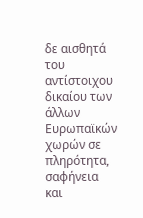δε αισθητά του αντίστοιχου δικαίου των άλλων Ευρωπαϊκών χωρών σε πληρότητα, σαφήνεια και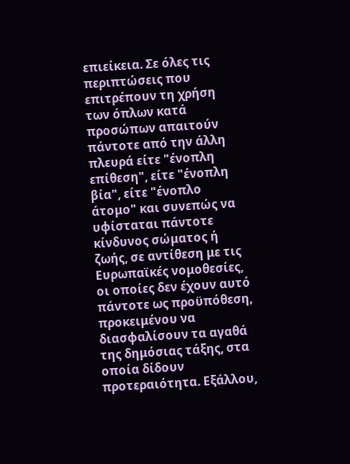επιείκεια. Σε όλες τις περιπτώσεις που επιτρέπουν τη χρήση των όπλων κατά προσώπων απαιτούν πάντοτε από την άλλη πλευρά είτε "ένοπλη επίθεση", είτε "ένοπλη βία", είτε "ένοπλο άτομο" και συνεπώς να υφίσταται πάντοτε κίνδυνος σώματος ή ζωής, σε αντίθεση με τις Ευρωπαϊκές νομοθεσίες, οι οποίες δεν έχουν αυτό πάντοτε ως προϋπόθεση, προκειμένου να διασφαλίσουν τα αγαθά της δημόσιας τάξης, στα οποία δίδουν προτεραιότητα. Εξάλλου,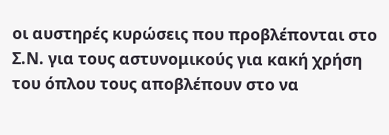οι αυστηρές κυρώσεις που προβλέπονται στο Σ.Ν. για τους αστυνομικούς για κακή χρήση του όπλου τους αποβλέπουν στο να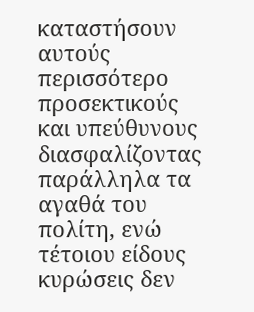καταστήσουν αυτούς περισσότερο προσεκτικούς και υπεύθυνους διασφαλίζοντας παράλληλα τα αγαθά του πολίτη, ενώ τέτοιου είδους κυρώσεις δεν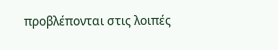προβλέπονται στις λοιπές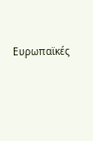Ευρωπαϊκές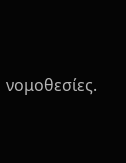νομοθεσίες.